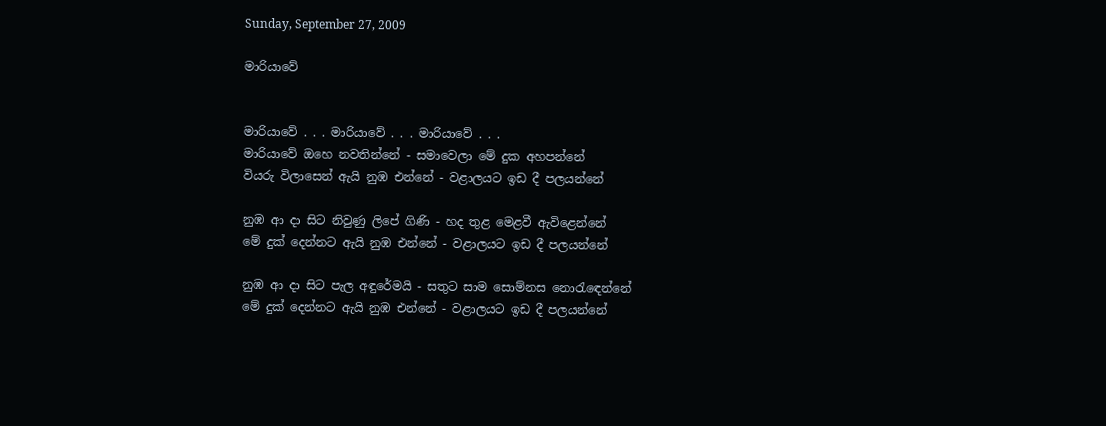Sunday, September 27, 2009

මාරියාවේ


මාරියාවේ . . . මාරියාවේ . . . මාරියාවේ . . .
මාරියාවේ ඔහෙ නවතින්නේ - සමාවෙලා මේ දුක අහපන්නේ
වියරු විලාසෙන් ඇයි නුඹ එන්නේ - වළාලයට ඉඩ දී පලයන්නේ

නුඹ ආ දා සිට නිවුණු ලිපේ ගිණි - හද තුළ මෙළවී ඇවිළෙන්නේ
මේ දුක් දෙන්නට ඇයි නුඹ එන්නේ - වළාලයට ඉඩ දී පලයන්නේ

නුඹ ආ දා සිට පැල අඳුරේමයි - සතුට සාම සොම්නස නොරැ‍‍‍‍ඳෙන්නේ
මේ දුක් දෙන්නට ඇයි නුඹ එන්නේ - වළාලයට ඉඩ දී පලයන්නේ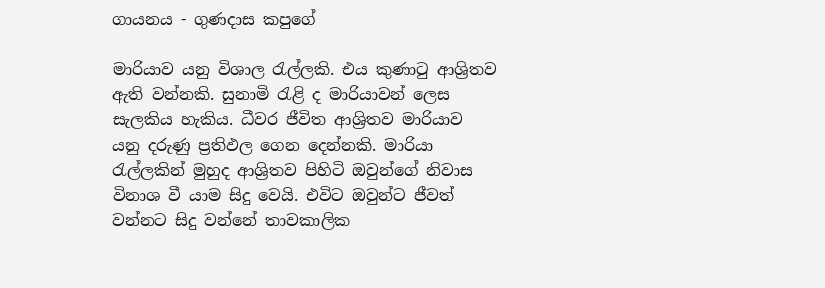ගායනය - ගුණදාස කපුගේ

මාරියාව යනු විශාල රැල්ලකි. එය කුණාටු ආශ්‍රිතව ඇති වන්නකි. සුනාමි රැළි ද මාරියාවන් ලෙස සැලකිය හැකිය. ධීවර ජීවිත ආශ්‍රිතව මාරියාව යනු දරුණු ප්‍රතිඵල ගෙන දෙන්නකි. මාරියා රැල්ලකින් මුහුද ආශ්‍රිතව පිහිටි ඔවුන්ගේ නිවාස විනාශ වී යාම සිදු වෙයි. එවිට ඔවුන්ට ජීවත් වන්නට සිදු වන්නේ තාවකාලික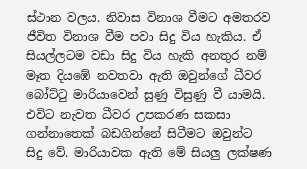ස්ථාන වලය. නිවාස විනාශ වීමට අමතරව ජීවිත විනාශ වීම පවා සිදු විය හැකිය. ඒ සියල්ලටම වඩා සිදු විය හැකි අනතුර නම් මෑත දියඹේ නවතවා ඇති ඔවුන්ගේ ධීවර බෝට්ටු මාරියාවෙන් සුණු විසුණු වී යාමයි. එවිට නැවත ධීවර උපකරණ සකසා ගන්නාතෙක් බඩගින්නේ සිටීමට ඔවුන්ට සිදු වේ. මාරියාවක ඇති මේ සියලු ලක්ෂණ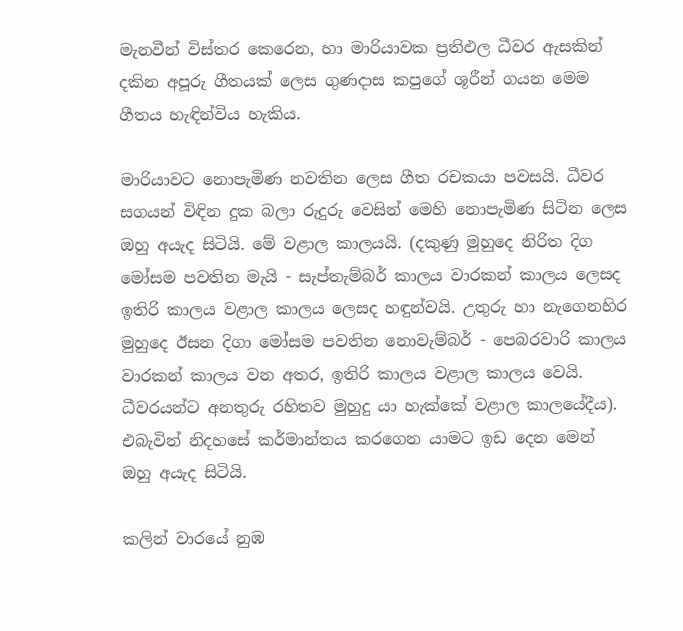මැනවීන් විස්තර කෙරෙන, හා මාරියාවක ප්‍රතිඵල ධීවර ඇසකින් දකින අපූරු ගීතයක් ලෙස ගුණදාස කපුගේ ශූරීන් ගයන මෙම ගීතය හැඳින්විය හැකිය.

මාරියාවට නොපැමිණ නවතින ලෙස ගීත රචකයා පවසයි. ධීවර සගයන් විඳින දුක බලා රුදුරු වෙසින් මෙහි නොපැමිණ සිටින ලෙස ඔහු අයැද සිටියි. මේ වළාල කාලයයි. (දකුණු මුහුදෙ නිරිත දිග මෝසම පවතින මැයි - සැප්තැම්බර් කාලය වාරකන් කාලය ලෙසද ඉතිරි කාලය වළාල කාලය ලෙසද හඳුන්වයි. උතුරු හා නැගෙනහිර මුහුදෙ ඊසන දිගා මෝසම පවතින නොවැම්බර් - පෙබරවාරි කාලය වාරකන් කාලය වන අතර, ඉතිරි කාලය වළාල කාලය වෙයි. ධීවරයන්ට අනතුරු රහිතව මුහුදු යා හැක්කේ වළාල කාලයේදීය). එබැවින් නිදහසේ කර්මාන්තය කරගෙන යාමට ඉඩ දෙන මෙන් ඔහු අයැද සිටියි.

කලින් වාරයේ නුඹ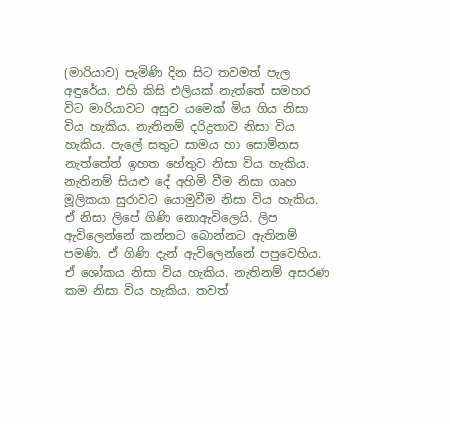(මාරියාව) පැමිණි දින සිට තවමත් පැල අඳුරේය. එහි කිසි එලියක් නැත්තේ සමහර විට මාරියාවට අසුව යමෙක් මිය ගිය නිසා විය හැකිය. නැතිනම් දරිද්‍රතාව නිසා විය හැකිය. පැලේ සතුට සාමය හා සොම්නස නැත්තේත් ඉහත හේතුව නිසා විය හැකිය. නැතිනම් සියළු දේ අහිමි වීම නිසා ගෘහ මූලිකයා සුරාවට යොමුවීම නිසා විය හැකිය. ඒ නිසා ලිපේ ගිණි නොඇවිලෙයි. ලිප ඇවිලෙන්නේ කන්නට බොන්නට ඇතිනම් පමණි. ඒ ගිණි දැන් ඇවිලෙන්නේ පපුවෙහිය. ඒ ශෝකය නිසා විය හැකිය. නැතිනම් අසරණ කම නිසා විය හැකිය. තවත්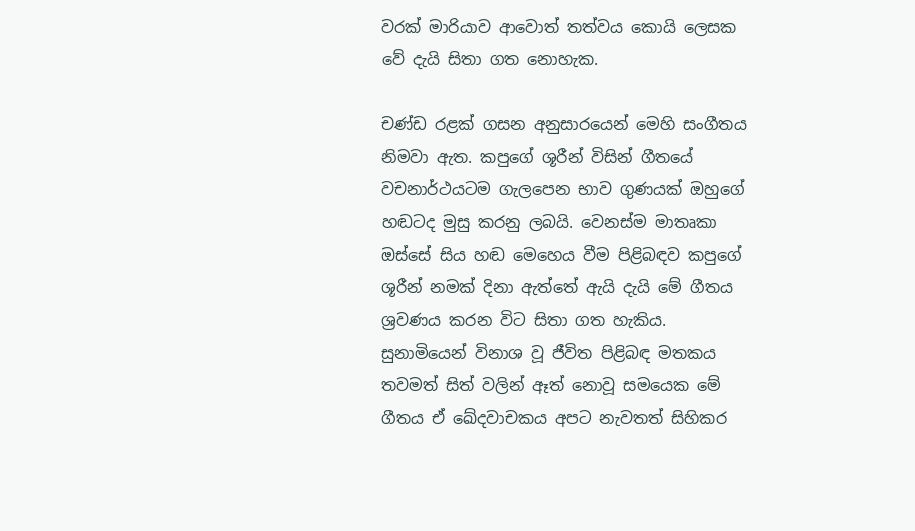වරක් මාරියාව ආවොත් තත්වය කොයි ලෙසක වේ දැයි සිතා ගත නොහැක.

චණ්ඩ රළක් ගසන අනුසාරයෙන් මෙහි සංගීතය නිමවා ඇත. කපුගේ ශූරීන් විසින් ගීතයේ වචනාර්ථයටම ගැලපෙන භාව ගුණයක් ඔහුගේ හඬටද මුසු කරනු ලබයි. වෙනස්ම මාතෘකා ඔස්සේ සිය හඬ මෙහෙය වීම පිළිබඳව කපුගේ ශූරීන් නමක් දිනා ඇත්තේ ඇයි දැයි මේ ගීතය ශ්‍රවණය කරන විට සිතා ගත හැකිය. සුනාමියෙන් විනාශ වූ ජීවිත පිළිබඳ මතකය තවමත් සිත් වලින් ඈත් නොවූ සමයෙක මේ ගීතය ඒ ඛේදවාචකය අපට නැවතත් සිහිකර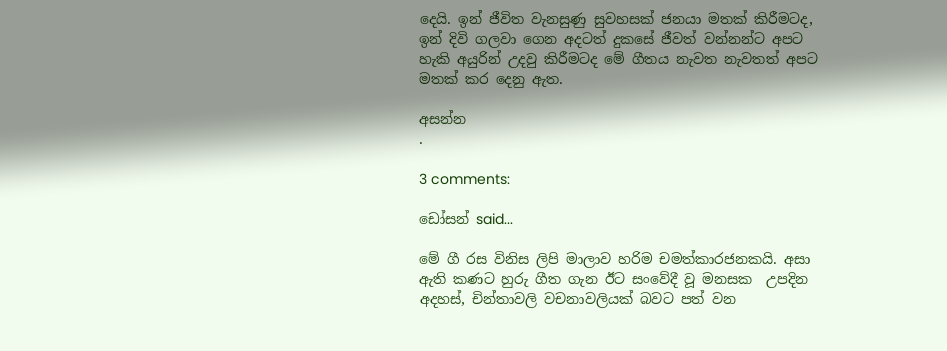දෙයි. ඉන් ජීවිත වැනසුණු සුවහසක් ජනයා මතක් කිරීමටද, ඉන් දිවි ගලවා ගෙන අදටත් දුකසේ ජීවත් වන්නන්ට අපට හැකි අයුරින් උදවු කිරීමටද මේ ගීතය නැවත නැවතත් අපට මතක් කර දෙනු ඇත.

අසන්න
.

3 comments:

ඩෝසන් said...

මේ ගී රස විනිස ලිපි මාලාව හරිම චමත්කාරජනකයි. අසා ඇති කණට හුරු ගීත ගැන ඊට සංවේදී වූ මනසක  උපදින අදහස්, චින්තාවලි වචනාවලියක් බවට පත් වන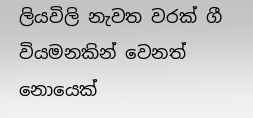ලියවිලි නැවත වරක් ගී වියමනකින් වෙනත් නොයෙක්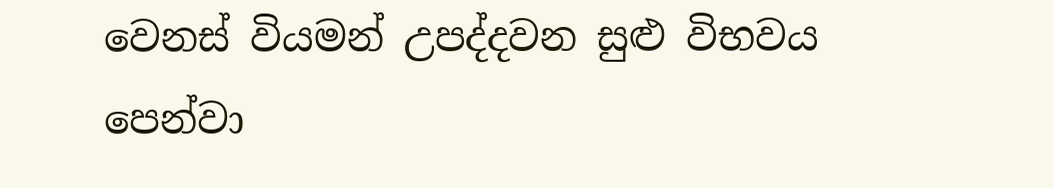වෙනස් වියමන් උපද්දවන සුළු විභවය පෙන්වා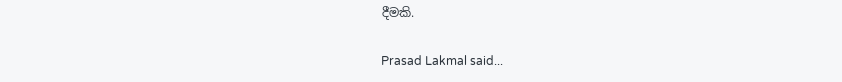දීමකි.

Prasad Lakmal said...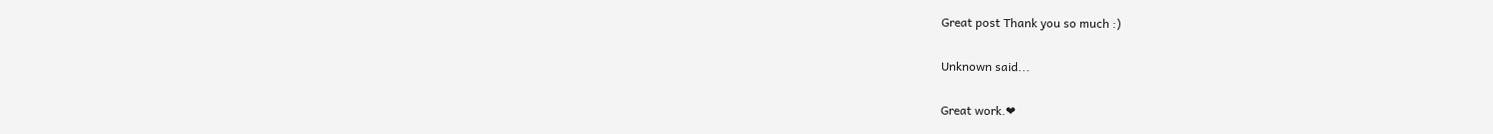Great post Thank you so much :)

Unknown said...

Great work.❤